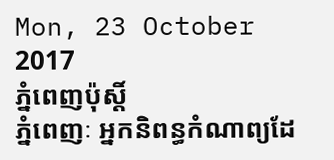Mon, 23 October 2017
ភ្នំពេញប៉ុស្តិ៍
ភ្នំពេញៈ អ្នកនិពន្ធកំណាព្យដែ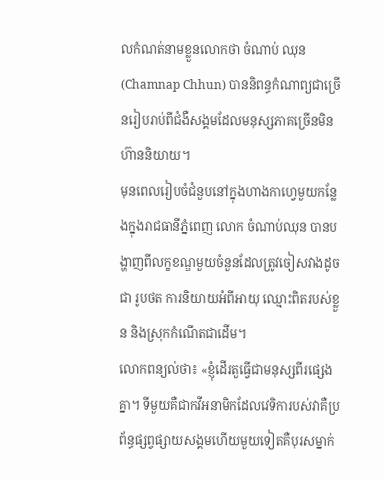លកំណត់នាមខ្លួនលោកថា ចំណាប់ ឈុន (Chamnap Chhun) បាននិពន្ធកំណាព្យជាច្រើនរៀបរាប់ពីជំងឺសង្គមដែលមនុស្សភាគច្រើនមិនហ៊ាននិយាយ។
មុនពេលរៀបចំជំនួបនៅក្នុងហាងកាហ្វេមួយកន្លែងក្នុងរាជធានីភ្នំពេញ លោក ចំណាប់ឈុន បានបង្ហាញពីលក្ខខណ្ឌមួយចំនួនដែលត្រូវចៀសវាងដូចជា រូបថត ការនិយាយអំពីអាយុ ឈ្មោះពិតរបស់ខ្លួន និងស្រុកកំណើតជាដើម។
លោកពន្យល់ថា៖ «ខ្ញុំដើរតួធ្វើជាមនុស្សពីរផ្សេងគ្នា។ ទីមួយគឺជាកវីអនាមិកដែលវេទិការបស់វាគឺប្រព័ន្ធផ្សព្វផ្សាយសង្គមហើយមួយទៀតគឺបុរសម្នាក់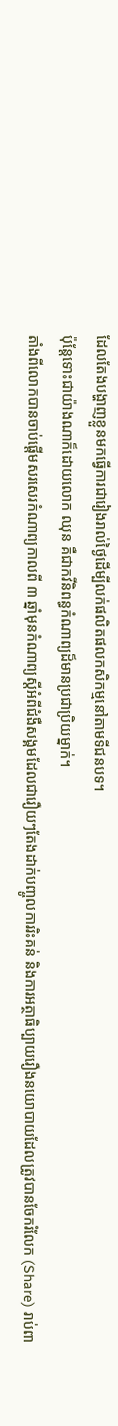ដែលតែងបង្ហាញខ្លួនមកធ្វើការជារៀងរាល់ថ្ងៃដើម្បីលក់ផលិតផលកសិកម្មនៅតាមទីជនបទ។
ប៉ុន្តែទោះជាយ៉ាងណាក៏ដោយលោក ឈុន គឺជាកវីនិពន្ធកំណាព្យដ៏មានប្រជាប្រិយម្នាក់។
តាំងពីលោកបានចាប់ផ្តើមសរសេរកំណាព្យកាលពី ៣ ឆ្នាំមុនកំណាព្យស្តីអំពីជំងឺសង្គមដែលជារឿយៗតែងដាក់បញ្ចូលការរិះគន់ និងការអត្ថាធិប្បាយរឿងនយោបាយដែលត្រូវបានចែករំលែក (Share) រាប់ពា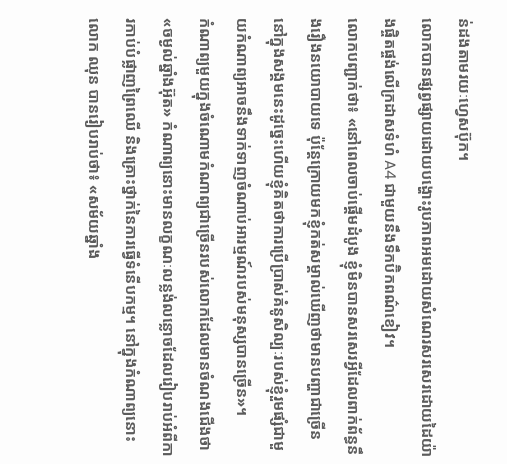ន់ដងតាមរយៈហ្វេសប៊ុក។
លោកបានផ្សព្វផ្សាយដោយបង្ហោះរូបភាពអមដោយសំណេរសរសេរដោយដៃយ៉ាងផ្ចិតផ្ចង់លើក្រដាសទំហំ A4 ជាមួយនឹងទឹកប៊ិកពណ៌ខៀវ។
លោកបញ្ជាក់ថា៖ «នៅពេលចាប់ផ្តើមដំបូង ខ្ញុំមិនបានសរសេរអ្វីដែលពាក់ព័ន្ធនឹងរឿងនយោបាយទេ ប៉ុន្តែក្រោយមកខ្ញុំកត់សម្គាល់ឃើញថាមានបញ្ហាជាច្រើននៅក្នុងសង្គមនេះដូច្នេះហើយខ្ញុំគិតថាការប្រើប្រាស់គំនូសិល្បៈរបស់ខ្ញុំរួមផ្សំជាមួយកំណាព្យអាចនឹងទាក់ទាញចំណាប់អារម្មណ៍របស់មនុស្សបានច្រើន»។
កំណាព្យមួយក្នុងចំណោមកំណាព្យជាច្រើនរបស់លោកដែលមានចំណងជើងថា «ចម្ងល់ឆ្នាំងអ៊ុត» កំណាព្យនោះមានលក្ខណៈលន្លង់លន្លោចដែលរៀបរាប់អំពីការកាប់បំផ្លាញព្រៃឈើ និងគ្រោះថ្នាក់នៃការធ្វើទំនើបកម្ម។ នៅក្នុងកំណាព្យនោះលោក ឈុន បានរៀបរាប់ថា៖ «សម័យឆ្នាំង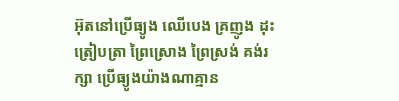អ៊ុតនៅប្រើធ្យូង ឈើបេង គ្រញូង ដុះត្រៀបត្រា ព្រៃស្រោង ព្រៃស្រង់ គង់រក្សា ប្រើធ្យូងយ៉ាងណាគ្មាន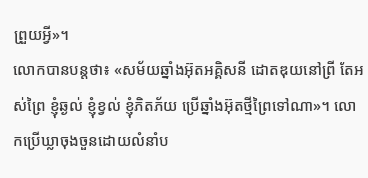ព្រួយអ្វី»។
លោកបានបន្តថា៖ «សម័យឆ្នាំងអ៊ុតអគ្គិសនី ដោតឌុយនៅព្រី តែអស់ព្រៃ ខ្ញុំឆ្ងល់ ខ្ញុំខ្វល់ ខ្ញុំភិតភ័យ ប្រើឆ្នាំងអ៊ុតថ្មីព្រៃទៅណា»។ លោកប្រើឃ្លាចុងចួនដោយលំនាំប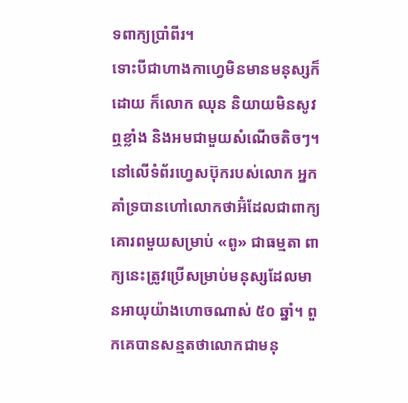ទពាក្យប្រាំពីរ។
ទោះបីជាហាងកាហ្វេមិនមានមនុស្សក៏ដោយ ក៏លោក ឈុន និយាយមិនសូវឮខ្លាំង និងអមជាមួយសំណើចតិចៗ។ នៅលើទំព័រហ្វេសប៊ុករបស់លោក អ្នកគាំទ្របានហៅលោកថាអ៊ំដែលជាពាក្យគោរពមួយសម្រាប់ «ពូ» ជាធម្មតា ពាក្យនេះត្រូវប្រើសម្រាប់មនុស្សដែលមានអាយុយ៉ាងហោចណាស់ ៥០ ឆ្នាំ។ ពួកគេបានសន្មតថាលោកជាមនុ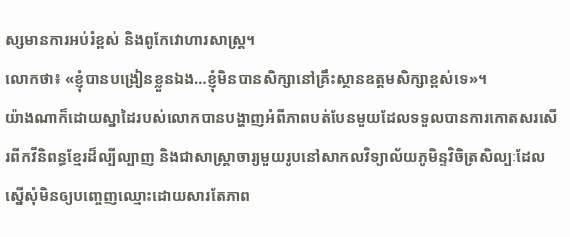ស្សមានការអប់រំខ្ពស់ និងពូកែវោហារសាស្ត្រ។
លោកថា៖ «ខ្ញុំបានបង្រៀនខ្លួនឯង…ខ្ញុំមិនបានសិក្សានៅគ្រឹះស្ថានឧត្តមសិក្សាខ្ពស់ទេ»។
យ៉ាងណាក៏ដោយស្នាដៃរបស់លោកបានបង្ហាញអំពីភាពបត់បែនមួយដែលទទួលបានការកោតសរសើរពីកវីនិពន្ធខ្មែរដ៏ល្បីល្បាញ និងជាសាស្ត្រាចារ្យមួយរូបនៅសាកលវិទ្យាល័យភូមិន្ទវិចិត្រសិល្បៈដែលស្នើសុំមិនឲ្យបញ្ចេញឈ្មោះដោយសារតែភាព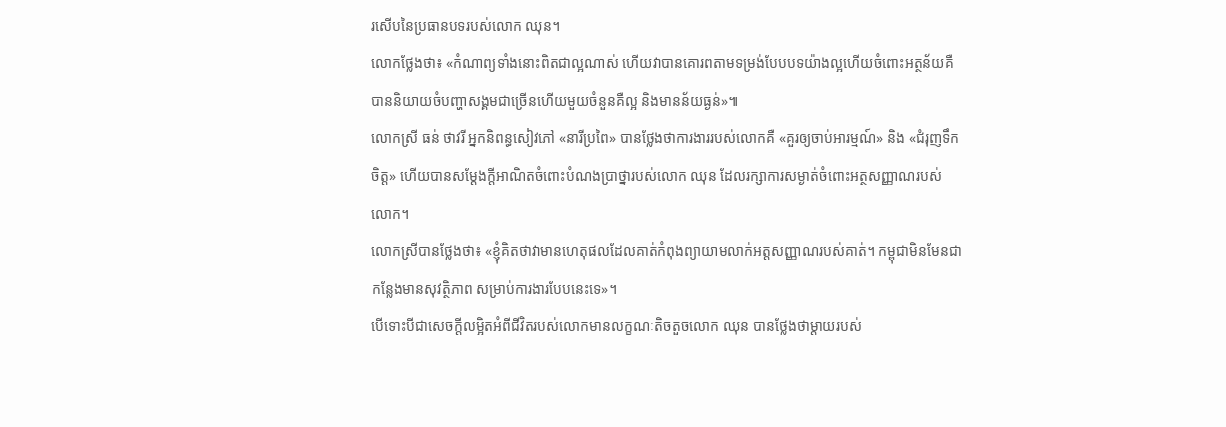រសើបនៃប្រធានបទរបស់លោក ឈុន។
លោកថ្លែងថា៖ «កំណាព្យទាំងនោះពិតជាល្អណាស់ ហើយវាបានគោរពតាមទម្រង់បែបបទយ៉ាងល្អហើយចំពោះអត្ថន័យគឺបាននិយាយចំបញ្ហាសង្គមជាច្រើនហើយមួយចំនួនគឺល្អ និងមានន័យធ្ងន់»៕
លោកស្រី ធន់ ថាវរី អ្នកនិពន្ធសៀវភៅ «នារីប្រពៃ» បានថ្លែងថាការងាររបស់លោកគឺ «គួរឲ្យចាប់អារម្មណ៍» និង «ជំរុញទឹកចិត្ត» ហើយបានសម្ដែងក្តីអាណិតចំពោះបំណងប្រាថ្នារបស់លោក ឈុន ដែលរក្សាការសម្ងាត់ចំពោះអត្ថសញ្ញាណរបស់លោក។
លោកស្រីបានថ្លែងថា៖ «ខ្ញុំគិតថាវាមានហេតុផលដែលគាត់កំពុងព្យាយាមលាក់អត្តសញ្ញាណរបស់គាត់។ កម្ពុជាមិនមែនជាកន្លែងមានសុវត្ថិភាព សម្រាប់ការងារបែបនេះទេ»។
បើទោះបីជាសេចក្តីលម្អិតអំពីជីវិតរបស់លោកមានលក្ខណៈតិចតួចលោក ឈុន បានថ្លែងថាម្តាយរបស់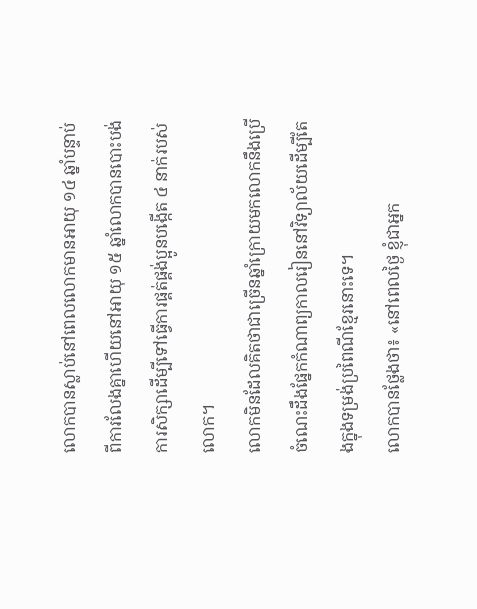លោកបានស្លាប់នៅពេលលោកមានអាយុ ១៤ ឆ្នាំបន្ទាប់ពីការលែងគ្នាហើយនៅអាយុ ១៥ ឆ្នាំលោកបានបោះបង់ការសិក្សាដើម្បីទៅធ្វើការផ្គត់ផ្គង់ប្អូនបង្កើត ៤ នាក់របស់លោក។
លោកមិនដែលគិតថាជាច្រើនឆ្នាំក្រោយមកលោកនឹងប្រើចំណេះដឹងផ្នែកកំណាព្យកាលរៀននៅវិទ្យាល័យដើម្បីតែងក្នុងទម្រង់ប្រពៃណីខ្មែរនោះទេ។
លោកបានថ្លែងថា៖ «នៅពេលថ្ងៃ ខ្ញុំជាអ្នក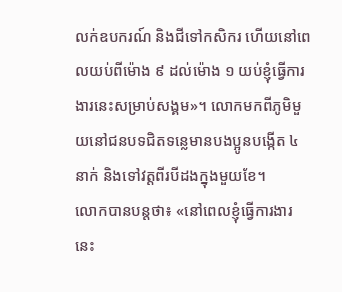លក់ឧបករណ៍ និងជីទៅកសិករ ហើយនៅពេលយប់ពីម៉ោង ៩ ដល់ម៉ោង ១ យប់ខ្ញុំធ្វើការងារនេះសម្រាប់សង្គម»។ លោកមកពីភូមិមួយនៅជនបទជិតទន្លេមានបងប្អូនបង្កើត ៤ នាក់ និងទៅវត្តពីរបីដងក្នុងមួយខែ។
លោកបានបន្តថា៖ «នៅពេលខ្ញុំធ្វើការងារនេះ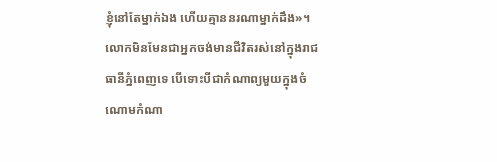ខ្ញុំនៅតែម្នាក់ឯង ហើយគ្មាននរណាម្នាក់ដឹង»។
លោកមិនមែនជាអ្នកចង់មានជីវិតរស់នៅក្នុងរាជធានីភ្នំពេញទេ បើទោះបីជាកំណាព្យមួយក្នុងចំណោមកំណា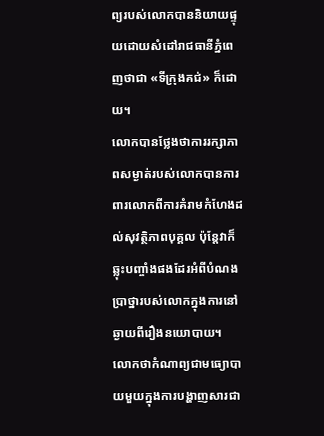ព្យរបស់លោកបាននិយាយផ្ទុយដោយសំដៅរាជធានីភ្នំពេញថាជា «ទីក្រុងគជ់» ក៏ដោយ។
លោកបានថ្លែងថាការរក្សាភាពសម្ងាត់របស់លោកបានការពារលោកពីការគំរាមកំហែងដល់សុវត្ថិភាពបុគ្គល ប៉ុន្តែវាក៏ឆ្លុះបញ្ចាំងផងដែរអំពីបំណងប្រាថ្នារបស់លោកក្នុងការនៅឆ្ងាយពីរឿងនយោបាយ។
លោកថាកំណាព្យជាមធ្យោបាយមួយក្នុងការបង្ហាញសារជា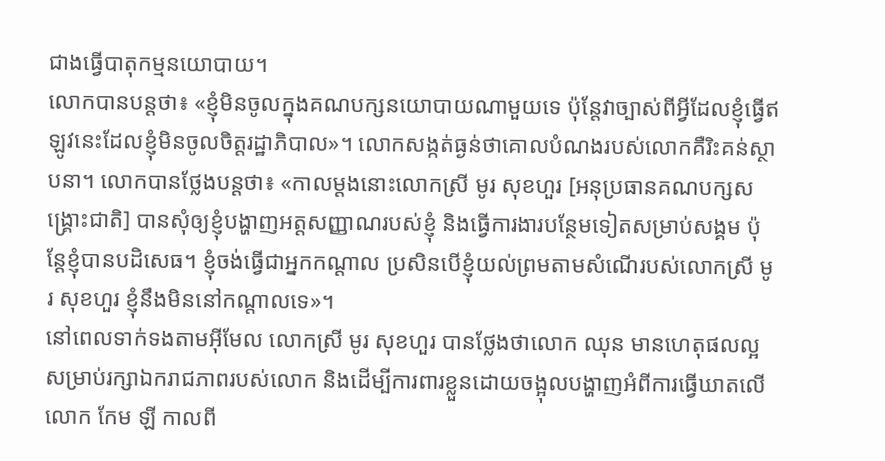ជាងធ្វើបាតុកម្មនយោបាយ។
លោកបានបន្តថា៖ «ខ្ញុំមិនចូលក្នុងគណបក្សនយោបាយណាមួយទេ ប៉ុន្តែវាច្បាស់ពីអ្វីដែលខ្ញុំធ្វើឥឡូវនេះដែលខ្ញុំមិនចូលចិត្តរដ្ឋាភិបាល»។ លោកសង្កត់ធ្ងន់ថាគោលបំណងរបស់លោកគឺរិះគន់ស្ថាបនា។ លោកបានថ្លែងបន្តថា៖ «កាលម្តងនោះលោកស្រី មូរ សុខហួរ [អនុប្រធានគណបក្សសង្គ្រោះជាតិ] បានសុំឲ្យខ្ញុំបង្ហាញអត្តសញ្ញាណរបស់ខ្ញុំ និងធ្វើការងារបន្ថែមទៀតសម្រាប់សង្គម ប៉ុន្តែខ្ញុំបានបដិសេធ។ ខ្ញុំចង់ធ្វើជាអ្នកកណ្តាល ប្រសិនបើខ្ញុំយល់ព្រមតាមសំណើរបស់លោកស្រី មូរ សុខហួរ ខ្ញុំនឹងមិននៅកណ្តាលទេ»។
នៅពេលទាក់ទងតាមអ៊ីមែល លោកស្រី មូរ សុខហួរ បានថ្លែងថាលោក ឈុន មានហេតុផលល្អសម្រាប់រក្សាឯករាជភាពរបស់លោក និងដើម្បីការពារខ្លួនដោយចង្អុលបង្ហាញអំពីការធ្វើឃាតលើលោក កែម ឡី កាលពី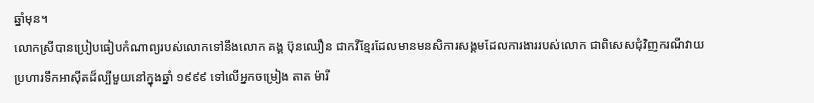ឆ្នាំមុន។
លោកស្រីបានប្រៀបធៀបកំណាព្យរបស់លោកទៅនឹងលោក គង្គ ប៊ុនឈឿន ជាកវីខ្មែរដែលមានមនសិការសង្គមដែលការងាររបស់លោក ជាពិសេសជុំវិញករណីវាយប្រហារទឹកអាស៊ីតដ៏ល្បីមួយនៅក្នុងឆ្នាំ ១៩៩៩ ទៅលើអ្នកចម្រៀង តាត ម៉ារី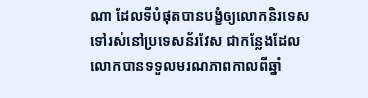ណា ដែលទីបំផុតបានបង្ខំឲ្យលោកនិរទេសទៅរស់នៅប្រទេសន័រវែស ជាកន្លែងដែលលោកបានទទួលមរណភាពកាលពីឆ្នាំ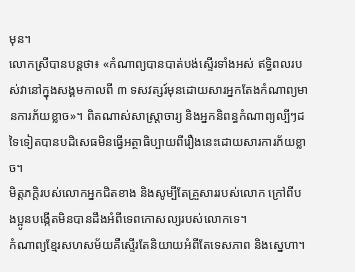មុន។
លោកស្រីបានបន្តថា៖ «កំណាព្យបានបាត់បង់ស្ទើរទាំងអស់ ឥទ្ធិពលរបស់វានៅក្នុងសង្គមកាលពី ៣ ទសវត្សរ៍មុនដោយសារអ្នកតែងកំណាព្យមានការភ័យខ្លាច»។ ពិតណាស់សាស្ត្រាចារ្យ និងអ្នកនិពន្ធកំណាព្យល្បីៗដទៃទៀតបានបដិសេធមិនធ្វើអត្ថាធិប្បាយពីរឿងនេះដោយសារការភ័យខ្លាច។
មិត្តភក្តិរបស់លោកអ្នកជិតខាង និងសូម្បីតែគ្រួសាររបស់លោក ក្រៅពីបងប្អូនបង្កើតមិនបានដឹងអំពីទេពកោសល្យរបស់លោកទេ។
កំណាព្យខ្មែរសហសម័យគឺស្ទើរតែនិយាយអំពីតែទេសភាព និងស្នេហា។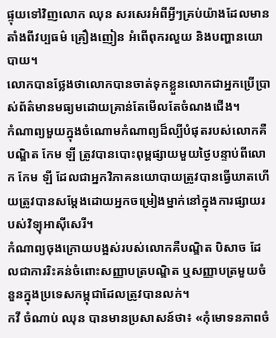ផ្ទុយទៅវិញលោក ឈុន សរសេរអំពីអ្វីៗគ្រប់យ៉ាងដែលមានតាំងពីវប្បធម៌ គ្រឿងញៀន អំពើពុករលួយ និងបញ្ហានយោបាយ។
លោកបានថ្លែងថាលោកបានចាត់ទុកខ្លួនលោកជាអ្នកប្រើប្រាស់ព័ត៌មានមធ្យមដោយគ្រាន់តែមើលតែចំណងជើង។
កំណាព្យមួយក្នុងចំណោមកំណាព្យដ៏ល្បីបំផុតរបស់លោកគឺ បណ្ឌិត កែម ឡី ត្រូវបានបោះពុម្ពផ្សាយមួយថ្ងៃបន្ទាប់ពីលោក កែម ឡី ដែលជាអ្នកវិភាគនយោបាយត្រូវបានធ្វើឃាតហើយត្រូវបានសម្ដែងដោយអ្នកចម្រៀងម្នាក់នៅក្នុងការផ្សាយរបស់វិទ្យុអាស៊ីសេរី។
កំណាព្យចុងក្រោយបង្អស់របស់លោកគឺបណ្ឌិត បិសាច ដែលជាការរិះគន់ចំពោះសញ្ញាបត្របណ្ឌិត ឬសញ្ញាបត្រមួយចំនួនក្នុងប្រទេសកម្ពុជាដែលត្រូវបានលក់។
កវី ចំណាប់ ឈុន បានមានប្រសាសន៍ថា៖ «កុំមោទនភាពចំ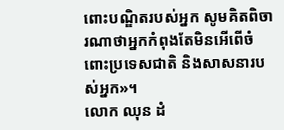ពោះបណ្ឌិតរបស់អ្នក សូមគិតពិចារណាថាអ្នកកំពុងតែមិនអើពើចំពោះប្រទេសជាតិ និងសាសនារបស់អ្នក»។
លោក ឈុន ដំ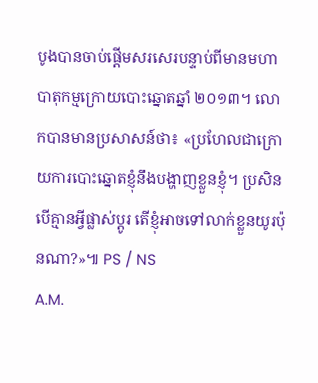បូងបានចាប់ផ្តើមសរសេរបន្ទាប់ពីមានមហាបាតុកម្មក្រោយបោះឆ្នោតឆ្នាំ ២០១៣។ លោកបានមានប្រសាសន៍ថា៖ «ប្រហែលជាក្រោយការបោះឆ្នោតខ្ញុំនឹងបង្ហាញខ្លួនខ្ញុំ។ ប្រសិនបើគ្មានអ្វីផ្លាស់ប្តូរ តើខ្ញុំអាចទៅលាក់ខ្លួនយូរប៉ុនណា?»៕ PS / NS
A.M.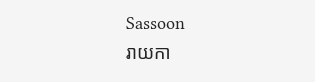Sassoon
រាយកា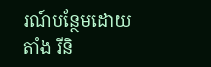រណ៍បន្ថែមដោយ តាំង រីនិ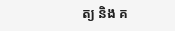ត្យ និង គ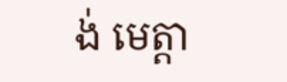ង់ មេត្តា